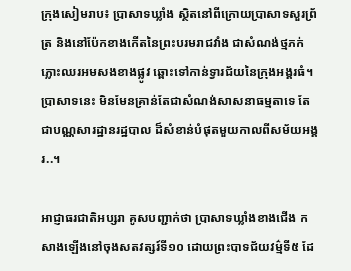ក្រុងសៀមរាប៖ ប្រាសាទឃ្លាំង ស្ថិតនៅពីក្រោយប្រាសាទសួរព្រ័ត្រ និងនៅប៉ែកខាងកើតនៃព្រះបរមរាជវាំង ជាសំណង់ថ្មភក់ភ្លោះឈរអមសងខាងផ្លូវ ឆ្ពោះទៅកាន់ទ្វារជ័យនៃក្រុងអង្គរធំ។ ប្រាសាទនេះ មិនមែនគ្រាន់តែជាសំណង់សាសនាធម្មតាទេ តែជាបណ្ណសារដ្ឋានរដ្ឋបាល ដ៏សំខាន់បំផុតមួយកាលពីសម័យអង្គរ..។

អាជ្ញាធរជាតិអប្សរា គូសបញ្ជាក់ថា ប្រាសាទឃ្លាំងខាងជើង កសាងឡើងនៅចុងសតវត្សរ៍ទី១០ ដោយព្រះបាទជ័យវម៌្មទី៥ ដែ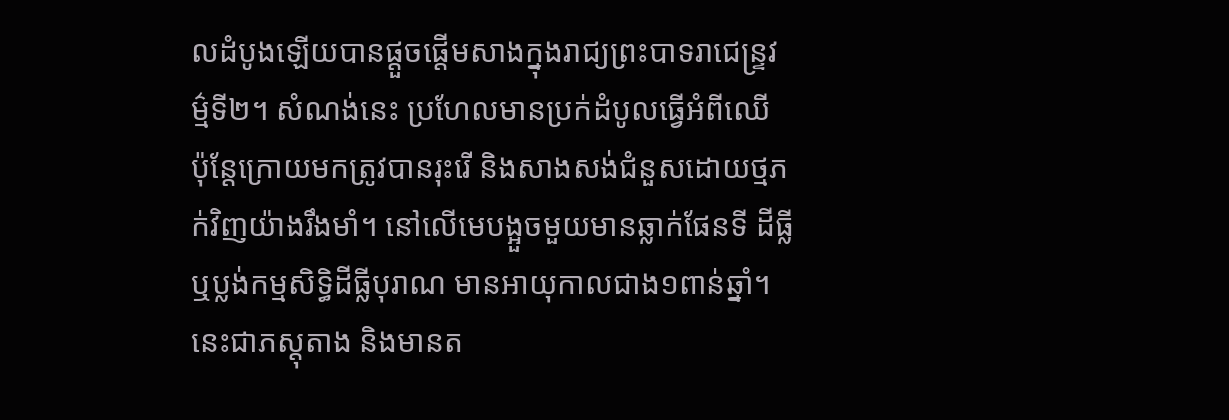លដំបូងឡើយបានផ្តួចផ្តើមសាងក្នុងរាជ្យព្រះបាទរាជេន្ទ្រវម៌្មទី២។ សំណង់នេះ ប្រហែលមានប្រក់ដំបូលធ្វើអំពីឈើ ប៉ុន្តែក្រោយមកត្រូវបានរុះរើ និងសាងសង់ជំនួសដោយថ្មភក់វិញយ៉ាងរឹងមាំ។ នៅលើមេបង្អួចមួយមានឆ្លាក់ផែនទី ដីធ្លី ឬប្លង់កម្មសិទ្ធិដីធ្លីបុរាណ មានអាយុកាលជាង១ពាន់ឆ្នាំ។ នេះជាភស្តុតាង និងមានត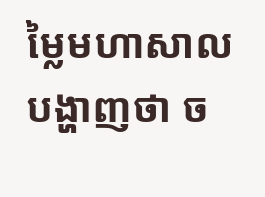ម្លៃមហាសាល បង្ហាញថា ច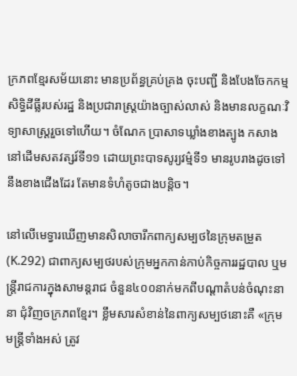ក្រភពខ្មែរសម័យនោះ មានប្រព័ន្ធគ្រប់គ្រង ចុះបញ្ជី និងបែងចែកកម្មសិទ្ធិដីធ្លីរបស់រដ្ឋ និងប្រជារាស្ត្រយ៉ាងច្បាស់លាស់ និងមានលក្ខណៈវិទ្យាសាស្រ្តរួចទៅហើយ។ ចំណែក ប្រាសាទឃ្លាំងខាងត្បូង កសាងនៅដើមសតវត្សរ៍ទី១១ ដោយព្រះបាទសូរ្យវម៌្មទី១ មានរូបរាងដូចទៅនឹងខាងជើងដែរ តែមានទំហំតូចជាងបន្តិច។

នៅលើមេទ្វារឃើញមានសិលាចារឹកពាក្យសម្បថនៃក្រុមតម្រួត (K.292) ជាពាក្យសម្បថរបស់ក្រុមអ្នកកាន់កាប់កិច្ចការរដ្ឋបាល ឬមន្ត្រីរាជការក្នុងសាមន្តរាជ ចំនួន៤០០នាក់មកពីបណ្តាតំបន់ចំណុះនានា ជុំវិញចក្រភពខ្មែរ។ ខ្លឹមសារសំខាន់នៃពាក្យសម្បថនោះគឺ «ក្រុមមន្ត្រីទាំងអស់ ត្រូវ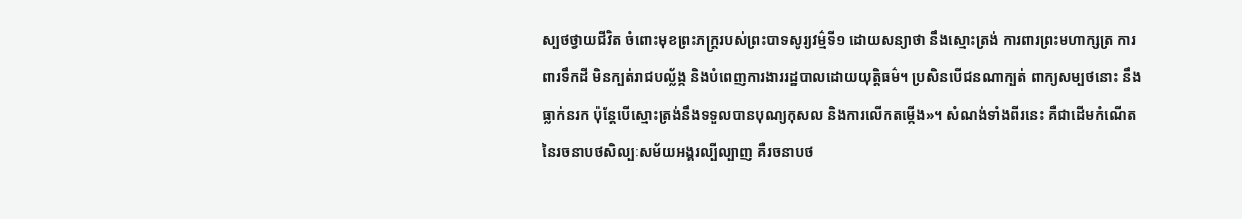ស្បថថ្វាយជីវិត ចំពោះមុខព្រះភក្ត្ររបស់ព្រះបាទសូរ្យវម៌្មទី១ ដោយសន្យាថា នឹងស្មោះត្រង់ ការពារព្រះមហាក្សត្រ ការពារទឹកដី មិនក្បត់រាជបល្ល័ង្ក និងបំពេញការងាររដ្ឋបាលដោយយុត្តិធម៌។ ប្រសិនបើជនណាក្បត់ ពាក្យសម្បថនោះ នឹងធ្លាក់នរក ប៉ុន្តែបើស្មោះត្រង់នឹងទទួលបានបុណ្យកុសល និងការលើកតម្កើង»។ សំណង់ទាំងពីរនេះ គឺជាដើមកំណើតនៃរចនាបថសិល្បៈសម័យអង្គរល្បីល្បាញ គឺរចនាបថ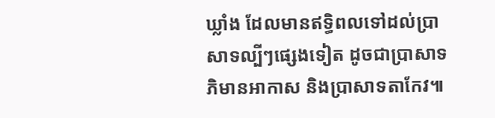ឃ្លាំង ដែលមានឥទ្ធិពលទៅដល់ប្រាសាទល្បីៗផ្សេងទៀត ដូចជាប្រាសាទភិមានអាកាស និងប្រាសាទតាកែវ៕